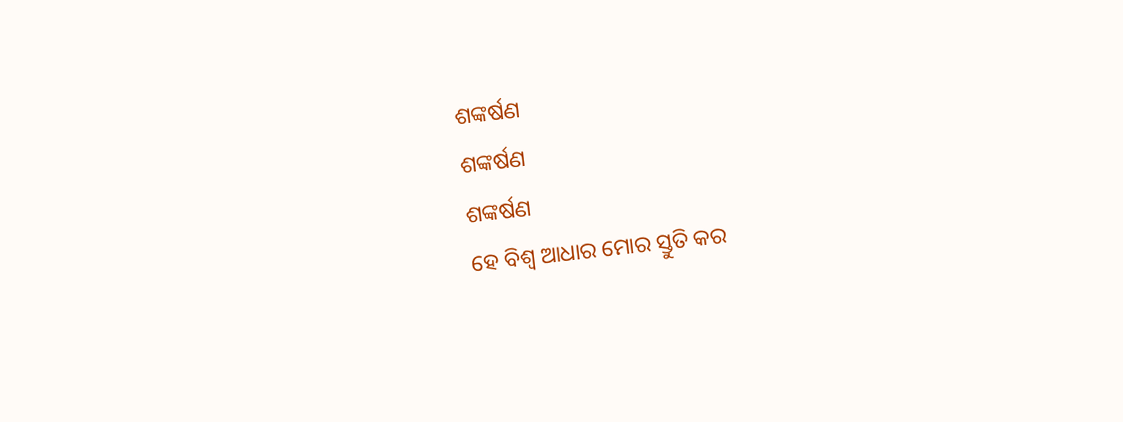ଶଙ୍କର୍ଷଣ
ଶଙ୍କର୍ଷଣ
ଶଙ୍କର୍ଷଣ
ହେ ବିଶ୍ବ ଆଧାର ମୋର ସ୍ତୁତି କର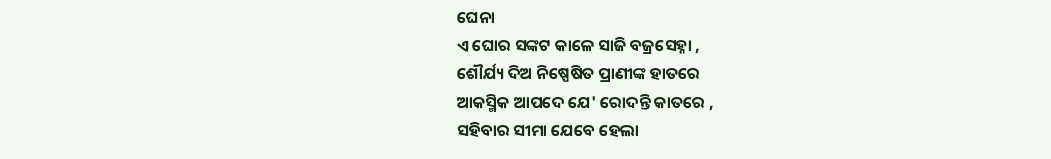ଘେନା
ଏ ଘୋର ସଙ୍କଟ କାଳେ ସାଜି ବଜ୍ରସେହ୍ନା ,
ଶୌର୍ଯ୍ୟ ଦିଅ ନିଷ୍ପେଷିତ ପ୍ରାଣୀଙ୍କ ହାତରେ
ଆକସ୍ମିକ ଆପଦେ ଯେ' ରୋଦନ୍ତି କାତରେ ,
ସହିବାର ସୀମା ଯେବେ ହେଲା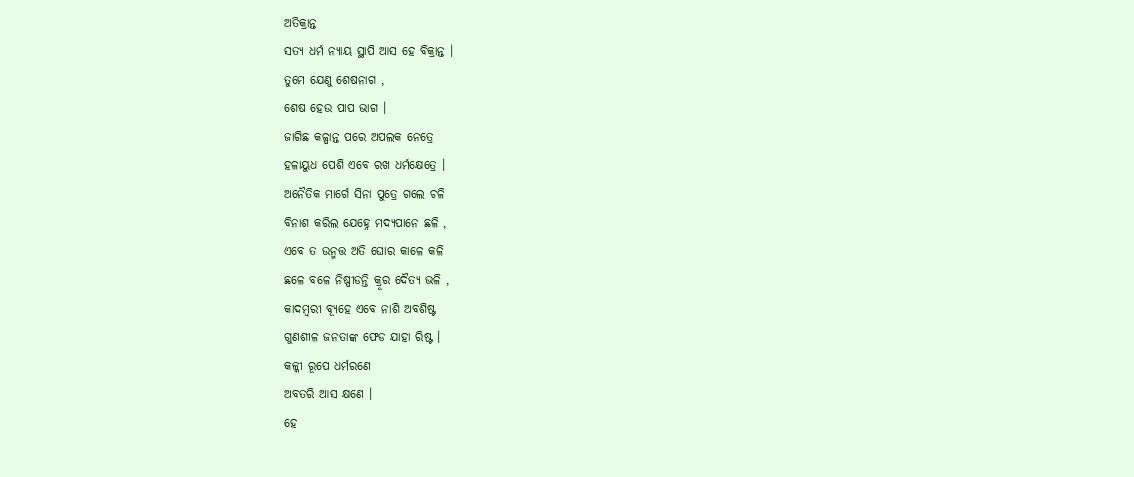ଅତିକ୍ରାନ୍ତ
ସତ୍ଯ ଧର୍ମ ନ୍ୟାୟ ସ୍ଥାପି ଆସ ହେ ବିକ୍ରାନ୍ତ ।
ତୁମେ ଯେଣୁ ଶେଷନାଗ ,
ଶେଷ ହେଉ ପାପ ଭାଗ ।
ଜାଗିଛ କଳ୍ପାନ୍ତ ପରେ ଅପଲକ ନେତ୍ରେ
ହଳାୟୁଧ ପେଶି ଏବେ ରଖ ଧର୍ମକ୍ଷେତ୍ରେ ।
ଅନୈତିକ ମାର୍ଗେ ସିନା ପୁତ୍ରେ ଗଲେ ଚଳି
ବିନାଶ କରିଲ ଯେହ୍ନେ ମଦ୍ୟପାନେ ଛଳି ,
ଏବେ ତ ଉନ୍ମତ୍ତ ଅତି ଘୋର କାଳେ କଳି
ଛଳେ ବଳେ ନିଷ୍ପୀଡନ୍ତି କ୍ରୂର ଦୈତ୍ୟ ଭଳି ,
କାଦମ୍ବରୀ ବ୍ୟୂହେ ଏବେ ନାଶି ଅବଶିଷ୍ଟ
ଗୁଣଶୀଳ ଜନତାଙ୍କ ଫେଡ ଯାହା ରିଷ୍ଟ ।
କଳ୍କୀ ରୂପେ ଧର୍ମରଣେ
ଅବତରି ଆସ କ୍ଷଣେ ।
ହେ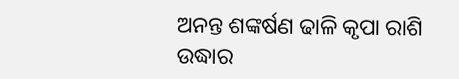ଅନନ୍ତ ଶଙ୍କର୍ଷଣ ଢାଳି କୃପା ରାଶି
ଉଦ୍ଧାର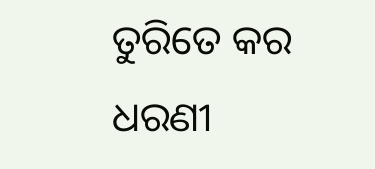ତୁରିତେ କର ଧରଣୀ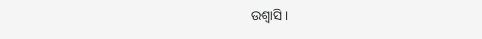ଉଶ୍ବାସି ।